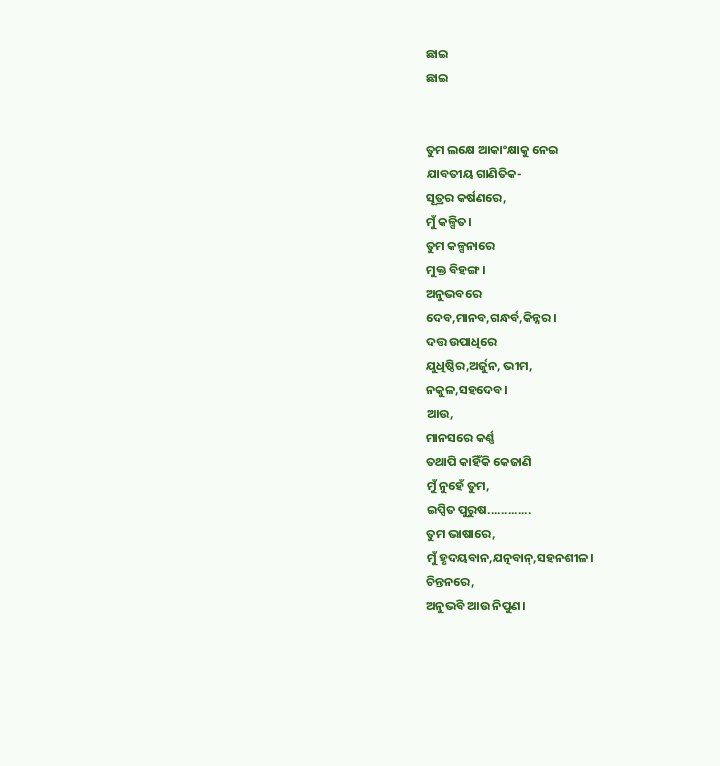ଛାଇ
ଛାଇ


ତୁମ ଲକ୍ଷେ ଆକାଂକ୍ଷାକୁ ନେଇ
ଯାବତୀୟ ଗାଣିତିକ-
ସୂତ୍ରର କର୍ଷଣରେ,
ମୁଁ କଳ୍ପିତ।
ତୁମ କଳ୍ପନାରେ
ମୁକ୍ତ ବିହଙ୍ଗ।
ଅନୁଭବରେ
ଦେବ,ମାନବ,ଗନ୍ଧର୍ବ,କିନ୍ନର।
ଦତ୍ତ ଉପାଧିରେ
ଯୁଧିଷ୍ଠିର,ଅର୍ଜୁନ, ଭୀମ,
ନକୁଳ,ସହଦେବ।
ଆଉ,
ମାନସରେ କର୍ଣ୍ଣ
ତଥାପି କାହିଁକି କେଜାଣି
ମୁଁ ନୁହେଁ ତୁମ,
ଇପ୍ସିତ ପୁରୁଷ.............
ତୁମ ଭାଷାରେ,
ମୁଁ ହୃଦୟବାନ,ଯତ୍ନବାନ୍,ସହନଶୀଳ।
ଚିନ୍ତନରେ,
ଅନୁଭବି ଆଉ ନିପୁଣ।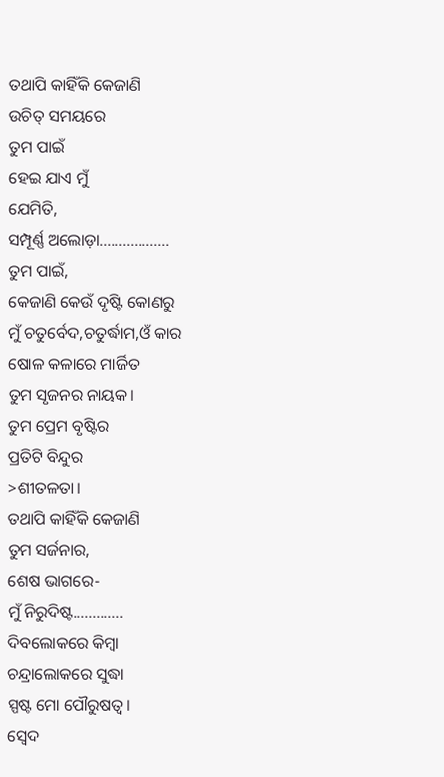ତଥାପି କାହିଁକି କେଜାଣି
ଉଚିତ୍ ସମୟରେ
ତୁମ ପାଇଁ
ହେଇ ଯାଏ ମୁଁ
ଯେମିତି,
ସମ୍ପୂର୍ଣ୍ଣ ଅଲୋଡ଼ା..................
ତୁମ ପାଇଁ,
କେଜାଣି କେଉଁ ଦୃଷ୍ଟି କୋଣରୁ
ମୁଁ ଚତୁର୍ବେଦ,ଚତୁର୍ଦ୍ଧାମ,ଓଁ କାର
ଷୋଳ କଳାରେ ମାର୍ଜିତ
ତୁମ ସୃଜନର ନାୟକ।
ତୁମ ପ୍ରେମ ବୃଷ୍ଟିର
ପ୍ରତିଟି ବିନ୍ଦୁର
>ଶୀତଳତା।
ତଥାପି କାହିଁକି କେଜାଣି
ତୁମ ସର୍ଜନାର,
ଶେଷ ଭାଗରେ-
ମୁଁ ନିରୁଦିଷ୍ଟ.............
ଦିବଲୋକରେ କିମ୍ବା
ଚନ୍ଦ୍ରାଲୋକରେ ସୁଦ୍ଧା
ସ୍ପଷ୍ଟ ମୋ ପୌରୁଷତ୍ୱ।
ସ୍ୱେଦ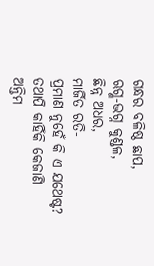ଗନ୍ଧର ବଳିଷ୍ଠ ଛାପ,
ଋଗ୍ଣ-ଭଗ୍ନ କୁଣ୍ଡଳ,
ଛିନ୍ନ ଅଧର,
ମାର୍ଜିତ ରତି-
ପ୍ରମାଣ ନୁହେଁ କି ଏ ଯଥେଷ୍ଟ?
ତଥାପି କାହିଁକି କେଜାଣି
ଅନ୍ତିମ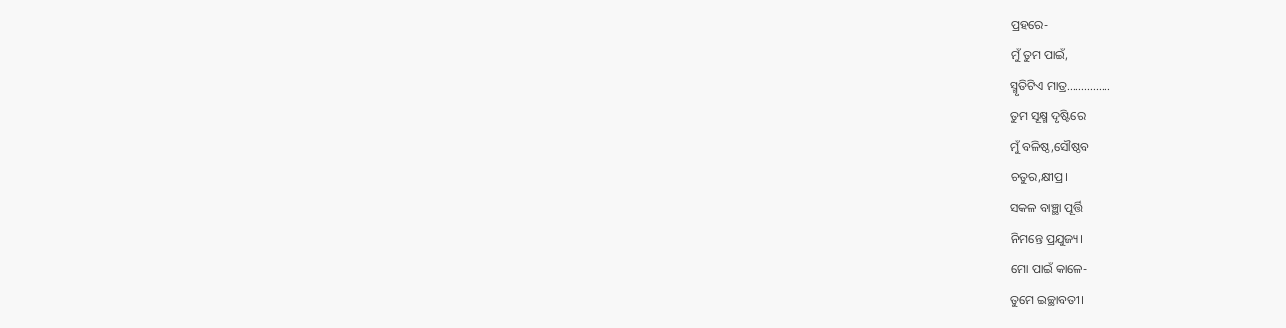ପ୍ରହରେ-
ମୁଁ ତୁମ ପାଇଁ,
ସ୍ମୃତିଟିଏ ମାତ୍ର...............
ତୁମ ସୂକ୍ଷ୍ମ ଦୃଷ୍ଟିରେ
ମୁଁ ବଳିଷ୍ଠ,ସୌଷ୍ଠବ
ଚତୁର,କ୍ଷୀପ୍ର।
ସକଳ ବାଞ୍ଛା ପୂର୍ତ୍ତି
ନିମନ୍ତେ ପ୍ରଯୁଜ୍ୟ।
ମୋ ପାଇଁ କାଳେ-
ତୁମେ ଇଚ୍ଛାବତୀ।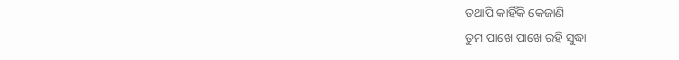ତଥାପି କାହିଁକି କେଜାଣି
ତୁମ ପାଖେ ପାଖେ ରହି ସୁଦ୍ଧା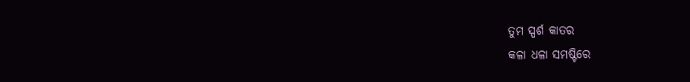ତୁମ ସ୍ପର୍ଶ କାତର
କଳା ଧଳା ସମଷ୍ଟିରେ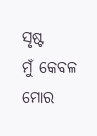ସୃଷ୍ଟ
ମୁଁ କେବଳ ମୋର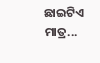ଛାଇଟିଏ ମାତ୍ର...